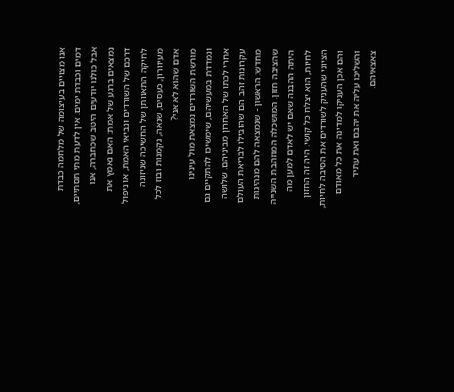אנו מצויים בעיצומה של מלחמה כבדת דמים וכבדת ימים. אין לדעת מתי תסתיים, אבל כולנו יודעים היטב שכחברה, אנו נמצאים ברגע של אמת: האם נאמץ את דרכם של השורדים ונביאי האמת, או ניפול לחיקה התאוותן של החשיכה שניזונה מעיוורון, כעסים, שנאה, נקמנות ובוז לכל אדם שהוא לא אני?
מורשת השורדים נמצאת מול עינינו ונמדדת במעשיהם, שימשיכו להתקיים גם אחרי לכתו של האחרון מביניהם. שלושה עקרונות זהב הם שהובילו לבריאת העולם מחדש: הראשון - שנמצאה להם מנהיגות שהציבה חזון. המושכלה המוזהבת השנייה היתה ההבנה שאם יש לאדם למען מה לחיות, הוא יצלח כל קושי. היה זה החזון הציוני שהעניק לשורדים את הסיבה לחיות, והם אכן העניקו למדינה את כל מאודם והשליכו עליה את יהבם ואת עתיד צאצאיהם.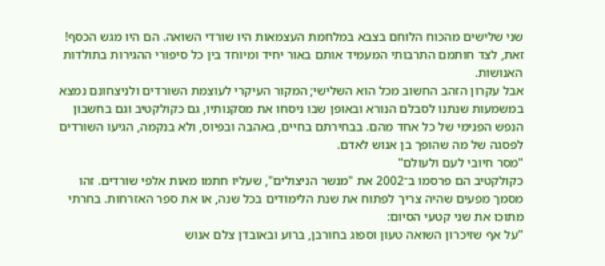שני שלישים מהכוח הלוחם בצבא במלחמת העצמאות היו שורדי השואה. הם היו מגש הכסף! זאת, לצד חותמם התרבותי המעמיד אותם באור יחיד ומיוחד בין כל סיפורי ההגירות בתולדות האנושות.
אבל עקרון הזהב החשוב מכל הוא השלישי; המקור העיקרי לעוצמת השורדים ולניצחונם נמצא במשמעות שנתנו לסבלם הנורא ובאופן שבו ניסחו את מסקנותיו, גם כקולקטיב וגם בחשבון הנפש הפנימי של כל אחד מהם. בבחירתם בחיים, באהבה ובפיוס, ולא בנקמה, הגיעו השורדים לפסגה של מה שהופך בן אנוש לאדם.
"מסר חיובי לעם ולעולם"
כקולקטיב הם פרסמו ב־2002 את "מנשר הניצולים", שעליו חתמו מאות אלפי שורדים. זהו מסמך מפעים שהיה צריך לפתוח את שנת הלימודים בכל שנה, או את ספר האזרחות. בחרתי מתוכו את שני קטעי הסיום:
"על אף שזיכרון השואה טעון וספוג בחורבן, ברוע ובאובדן צלם אנוש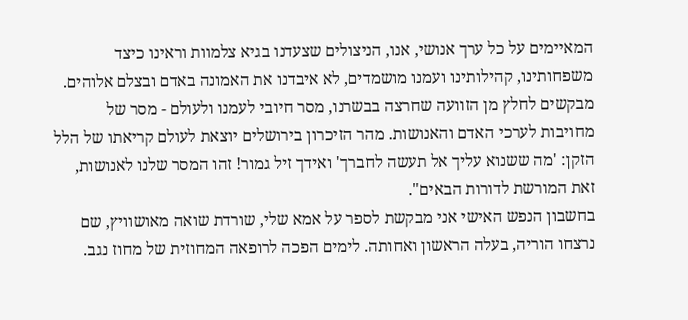המאיימים על כל ערך אנושי, אנו, הניצולים שצעדנו בגיא צלמוות וראינו כיצד משפחותינו, קהילותינו ועמנו מושמדים, לא איבדנו את האמונה באדם ובצלם אלוהים. מבקשים לחלץ מן הזוועה שחרצה בבשרנו, מסר חיובי לעמנו ולעולם - מסר של מחויבות לערכי האדם והאנושות. מהר הזיכרון בירושלים יוצאת לעולם קריאתו של הלל הזקן: 'מה ששנוא עליך אל תעשה לחברך' ואידך זיל גמור! זהו המסר שלנו לאנושות, זאת המורשת לדורות הבאים".
בחשבון הנפש האישי אני מבקשת לספר על אמא שלי, שורדת שואה מאושוויץ, שם נרצחו הוריה, בעלה הראשון ואחותה. לימים הפכה לרופאה המחוזית של מחוז נגב.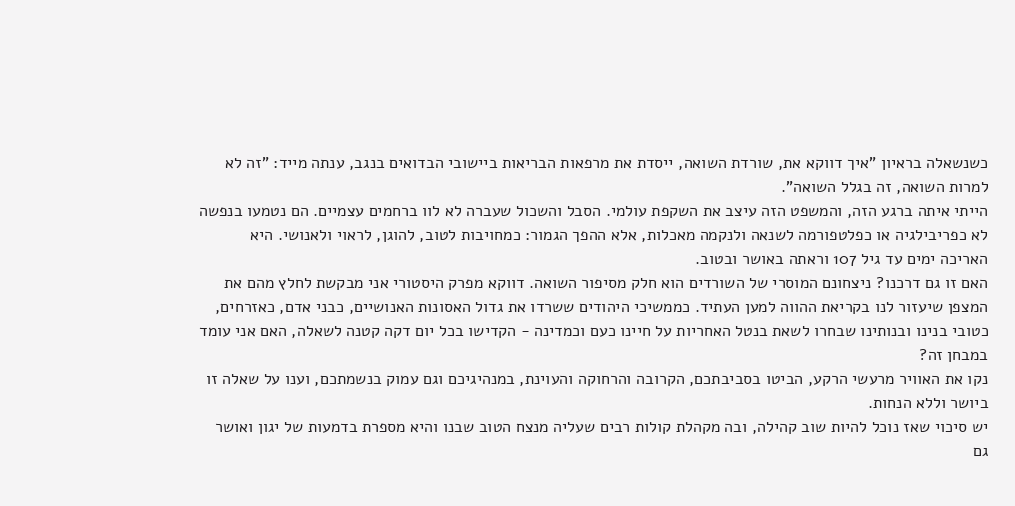כשנשאלה בראיון "איך דווקא את, שורדת השואה, ייסדת את מרפאות הבריאות ביישובי הבדואים בנגב, ענתה מייד: "זה לא למרות השואה, זה בגלל השואה".
הייתי איתה ברגע הזה, והמשפט הזה עיצב את השקפת עולמי. הסבל והשכול שעברה לא לוו ברחמים עצמיים. הם נטמעו בנפשה לא כפריבילגיה או כפלטפורמה לשנאה ולנקמה מאכלות, אלא ההפך הגמור: כמחויבות לטוב, להוגן, לראוי ולאנושי. היא האריכה ימים עד גיל 107 וראתה באושר ובטוב.
האם זו גם דרכנו? ניצחונם המוסרי של השורדים הוא חלק מסיפור השואה. דווקא מפרק היסטורי אני מבקשת לחלץ מהם את המצפן שיעזור לנו בקריאת ההווה למען העתיד. כממשיכי היהודים ששרדו את גדול האסונות האנושיים, כבני אדם, כאזרחים, כטובי בנינו ובנותינו שבחרו לשאת בנטל האחריות על חיינו כעם וכמדינה - הקדישו בכל יום דקה קטנה לשאלה, האם אני עומד במבחן זה?
נקו את האוויר מרעשי הרקע, הביטו בסביבתכם, הקרובה והרחוקה והעוינת, במנהיגיכם וגם עמוק בנשמתכם, וענו על שאלה זו ביושר וללא הנחות.
יש סיכוי שאז נוכל להיות שוב קהילה, ובה מקהלת קולות רבים שעליה מנצח הטוב שבנו והיא מספרת בדמעות של יגון ואושר גם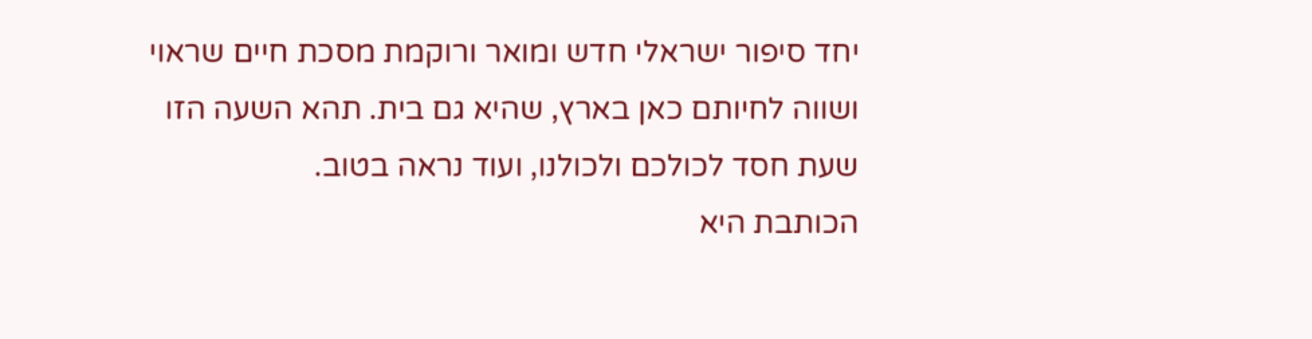יחד סיפור ישראלי חדש ומואר ורוקמת מסכת חיים שראוי ושווה לחיותם כאן בארץ, שהיא גם בית. תהא השעה הזו שעת חסד לכולכם ולכולנו, ועוד נראה בטוב.
הכותבת היא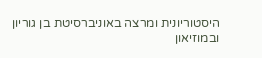היסטוריונית ומרצה באוניברסיטת בן גוריון ובמוזיאון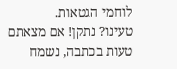לוחמי הגטאות.
טעינו? נתקן! אם מצאתם טעות בכתבה, נשמח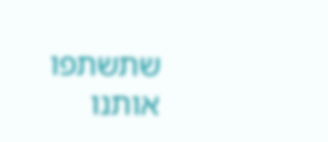שתשתפו אותנו